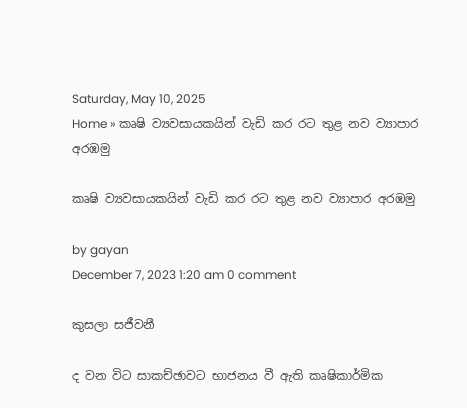Saturday, May 10, 2025
Home » කෘෂි ව්‍යවසායකයින් වැඩි කර රට තුළ නව ව්‍යාපාර අරඹමු

කෘෂි ව්‍යවසායකයින් වැඩි කර රට තුළ නව ව්‍යාපාර අරඹමු

by gayan
December 7, 2023 1:20 am 0 comment

කුසලා සජීවනී

ද වන විට සාකච්ඡාවට භාජනය වී ඇති කෘෂිකාර්මික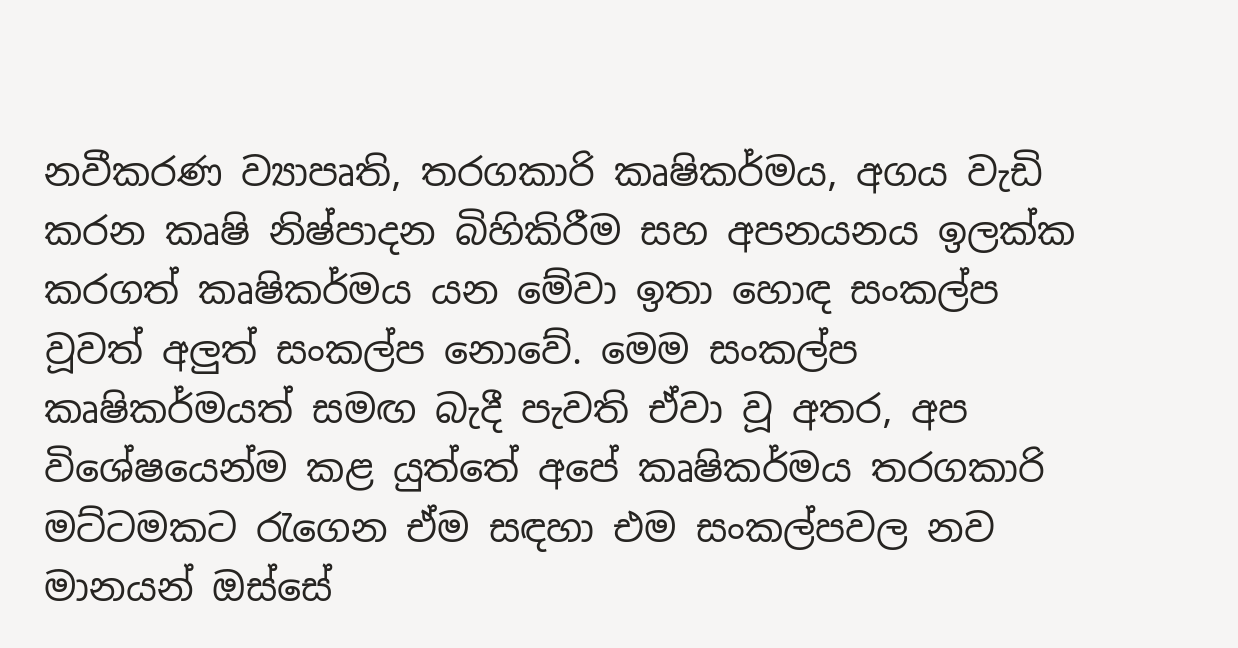නවීකරණ ව්‍යාපෘති, තරගකාරි කෘෂිකර්මය, අගය වැඩි කරන කෘෂි නිෂ්පාදන බිහිකිරීම සහ අපනයනය ඉලක්ක කරගත් කෘෂිකර්මය යන මේවා ඉතා හොඳ සංකල්ප වූවත් අලුත් සංකල්ප නොවේ. මෙම සංකල්ප කෘෂිකර්මයත් සමඟ බැදී පැවති ඒවා වූ අතර, අප විශේෂයෙන්ම කළ යුත්තේ අපේ කෘෂිකර්මය තරගකාරි මට්ටමකට රැගෙන ඒම සඳහා එම සංකල්පවල නව මානයන් ඔස්සේ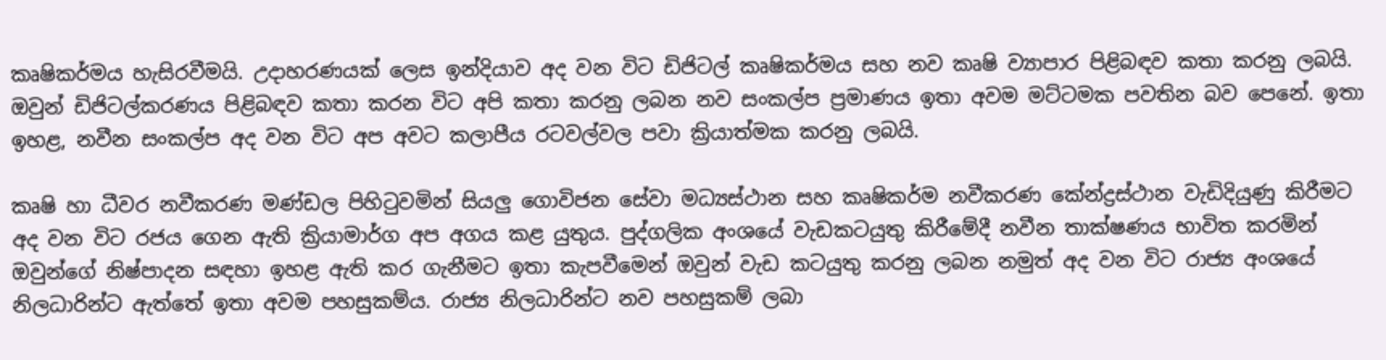කෘෂිකර්මය හැසිරවීමයි. උදාහරණයක් ලෙස ඉන්දියාව අද වන විට ඩිජිටල් කෘෂිකර්මය සහ නව කෘෂි ව්‍යාපාර පිළිබඳව කතා කරනු ලබයි. ඔවුන් ඩිජිටල්කරණය පිළිබඳව කතා කරන විට අපි කතා කරනු ලබන නව සංකල්ප ප්‍රමාණය ඉතා අවම මට්ටමක පවතින බව පෙනේ. ඉතා ඉහළ, නවීන සංකල්ප අද වන විට අප අවට කලාපීය රටවල්වල පවා ක්‍රියාත්මක කරනු ලබයි.

කෘෂි හා ධීවර නවීකරණ මණ්ඩල පිහිටුවමින් සියලු ගොවිජන සේවා මධ්‍යස්ථාන සහ කෘෂිකර්ම නවීකරණ කේන්ද්‍රස්ථාන වැඩිදියුණු කිරීමට අද වන විට රජය ගෙන ඇති ක්‍රියාමාර්ග අප අගය කළ යුතුය. පුද්ගලික අංශයේ වැඩකටයුතු කිරීමේදී නවීන තාක්ෂණය භාවිත කරමින් ඔවුන්ගේ නිෂ්පාදන සඳහා ඉහළ ඇති කර ගැනීමට ඉතා කැපවීමෙන් ඔවුන් වැඩ කටයුතු කරනු ලබන නමුත් අද වන විට රාජ්‍ය අංශයේ නිලධාරින්ට ඇත්තේ ඉතා අවම පහසුකම්ය. රාජ්‍ය නිලධාරින්ට නව පහසුකම් ලබා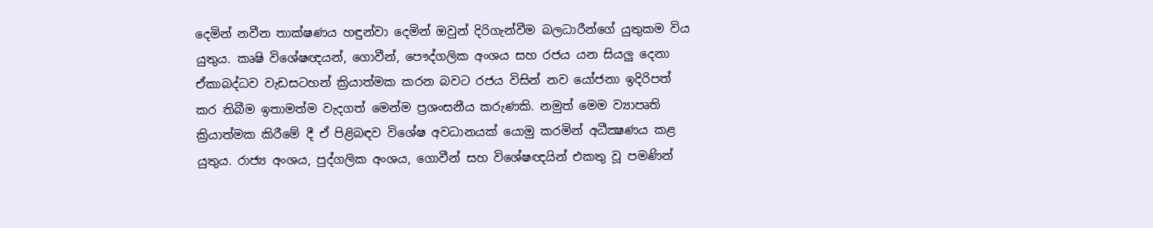දෙමින් නවීන තාක්ෂණය හඳුන්වා දෙමින් ඔවුන් දිරිගැන්වීම බලධාරීන්ගේ යුතුකම විය යුතුය. කෘෂි විශේෂඥයන්, ගොවීන්, පෞද්ගලික අංශය සහ රජය යන සියලු දෙනා ඒකාබද්ධව වැඩසටහන් ක්‍රියාත්මක කරන බවට රජය විසින් නව යෝජනා ඉදිරිපත් කර තිබීම ඉතාමත්ම වැදගත් මෙන්ම ප්‍රශංසනීය කරුණකි. නමුත් මෙම ව්‍යාපෘති ක්‍රියාත්මක කිරීමේ දී ඒ පිළිබඳව විශේෂ අවධානයක් යොමු කරමින් අධීක්‍ෂණය කළ යුතුය. රාජ්‍ය අංශය, පුද්ගලික අංශය, ගොවීන් සහ විශේෂඥයින් එකතු වූ පමණින්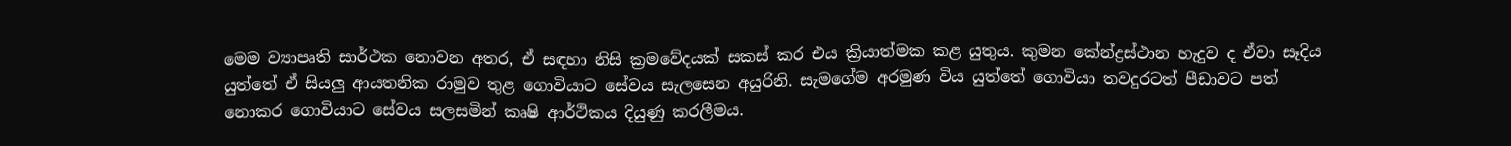මෙම ව්‍යාපෘති සාර්ථක නොවන අතර, ඒ සඳහා නිසි ක්‍රමවේදයක් සකස් කර එය ක්‍රියාත්මක කළ යුතුය. කුමන කේන්ද්‍රස්ථාන හැදුව ද ඒවා සෑදිය යුත්තේ ඒ සියලු ආයතනික රාමුව තුළ ගොවියාට සේවය සැලසෙන අයුරිනි. සැමගේම අරමුණ විය යුත්තේ ගොවියා තවදුරටත් පීඩාවට පත් නොකර ගොවියාට සේවය සලසමින් කෘෂි ආර්ථිකය දියුණු කරලීමය.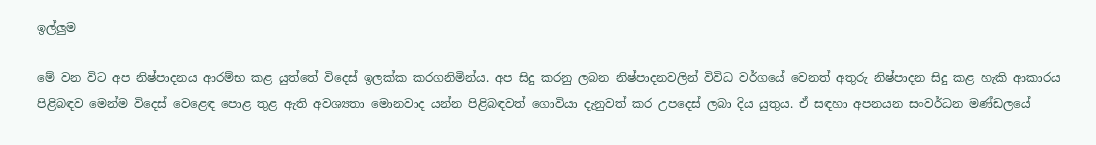ඉල්ලුම

මේ වන විට අප නිෂ්පාදනය ආරම්භ කළ යුත්තේ විදෙස් ඉලක්ක කරගනිමින්ය. අප සිදු කරනු ලබන නිෂ්පාදනවලින් විවිධ වර්ගයේ වෙනත් අතුරු නිෂ්පාදන සිදු කළ හැකි ආකාරය පිළිබඳව මෙන්ම විදෙස් වෙළෙඳ පොළ තුළ ඇති අවශ්‍යතා මොනවාද යන්න පිළිබඳවත් ගොවියා දැනුවත් කර උපදෙස් ලබා දිය යුතුය. ඒ සඳහා අපනයන සංවර්ධන මණ්ඩලයේ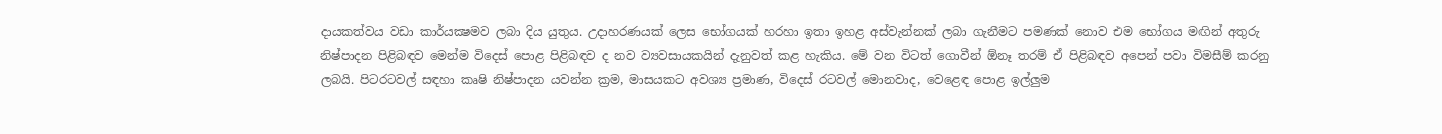දායකත්වය වඩා කාර්යක්‍ෂමව ලබා දිය යුතුය. උදාහරණයක් ලෙස භෝගයක් හරහා ඉතා ඉහළ අස්වැන්නක් ලබා ගැනීමට පමණක් නොව එම භෝගය මඟින් අතුරු නිෂ්පාදන පිළිබඳව මෙන්ම විදෙස් පොළ පිළිබඳව ද නව ව්‍යවසායකයින් දැනුවත් කළ හැකිය. මේ වන විටත් ගොවීන් ඕනෑ තරම් ඒ පිළිබඳව අපෙන් පවා විමසීම් කරනු ලබයි. පිටරටවල් සඳහා කෘෂි නිෂ්පාදන යවන්න ක්‍රම, මාසයකට අවශ්‍ය ප්‍රමාණ, විදෙස් රටවල් මොනවාද, වෙළෙඳ පොළ ඉල්ලුම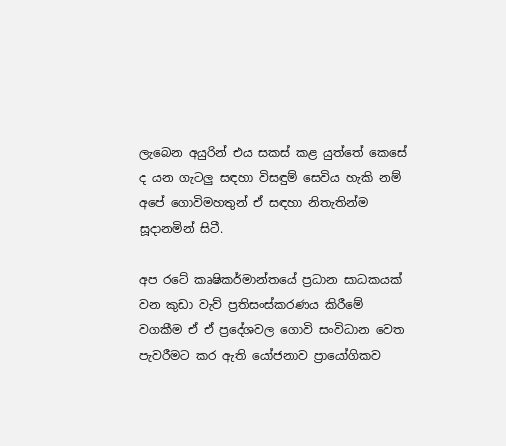ලැබෙන අයුරින් එය සකස් කළ යුත්තේ කෙසේ ද යන ගැටලු සඳහා විසඳුම් සෙවිය හැකි නම් අපේ ගොවිමහතුන් ඒ සඳහා නිතැතින්ම සූදානමින් සිටී.

අප රටේ කෘෂිකර්මාන්තයේ ප්‍රධාන සාධකයක් වන කුඩා වැව් ප්‍රතිසංස්කරණය කිරීමේ වගකීම ඒ ඒ ප්‍රදේශවල ගොවි සංවිධාන වෙත පැවරීමට කර ඇති යෝජනාව ප්‍රායෝගිකව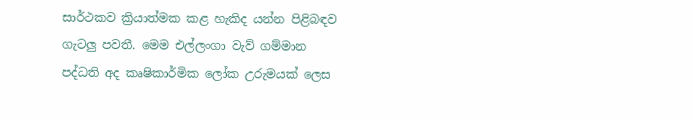සාර්ථකව ක්‍රියාත්මක කළ හැකිද යන්න පිළිබඳව ගැටලු පවතී. මෙම එල්ලංගා වැව් ගම්මාන පද්ධති අද කෘෂිකාර්මික ලෝක උරුමයක් ලෙස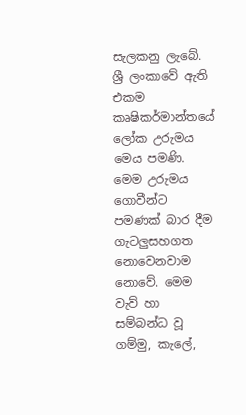සැලකනු ලැබේ. ශ්‍රී ලංකාවේ ඇති එකම කෘෂිකර්මාන්තයේ ලෝක උරුමය මෙය පමණි. මෙම උරුමය ගොවීන්ට පමණක් බාර දීම ගැටලුසහගත නොවෙනවාම නොවේ. මෙම වැව් හා සම්බන්ධ වූ ගම්මු, කැලේ,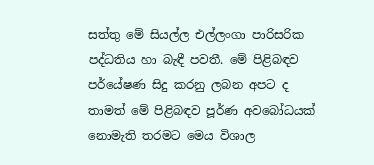සත්තු මේ සියල්ල එල්ලංගා පාරිසරික පද්ධතිය හා බැඳී පවතී. මේ පිළිබඳව පර්යේෂණ සිදු කරනු ලබන අපට ද තාමත් මේ පිළිබඳව පූර්ණ අවබෝධයක් නොමැති තරමට මෙය විශාල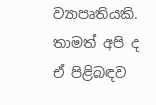ව්‍යාපෘතියකි. තාමත් අපි ද ඒ පිළිබඳව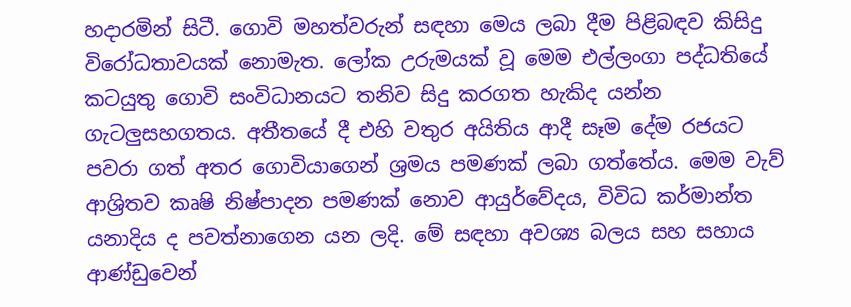හදාරමින් සිටී. ගොවි මහත්වරුන් සඳහා මෙය ලබා දීම පිළිබඳව කිසිදු විරෝධතාවයක් නොමැත. ලෝක උරුමයක් වූ මෙම එල්ලංගා පද්ධතියේ කටයුතු ගොවි සංවිධානයට තනිව සිදු කරගත හැකිද යන්න ගැටලුසහගතය. අතීතයේ දී එහි වතුර අයිතිය ආදී සෑම දේම රජයට පවරා ගත් අතර ගොවියාගෙන් ශ්‍රමය පමණක් ලබා ගත්තේය. මෙම වැව් ආශ්‍රිතව කෘෂි නිෂ්පාදන පමණක් නොව ආයුර්වේදය, විවිධ කර්මාන්ත යනාදිය ද පවත්නාගෙන යන ලදි. මේ සඳහා අවශ්‍ය බලය සහ සහාය ආණ්ඩුවෙන්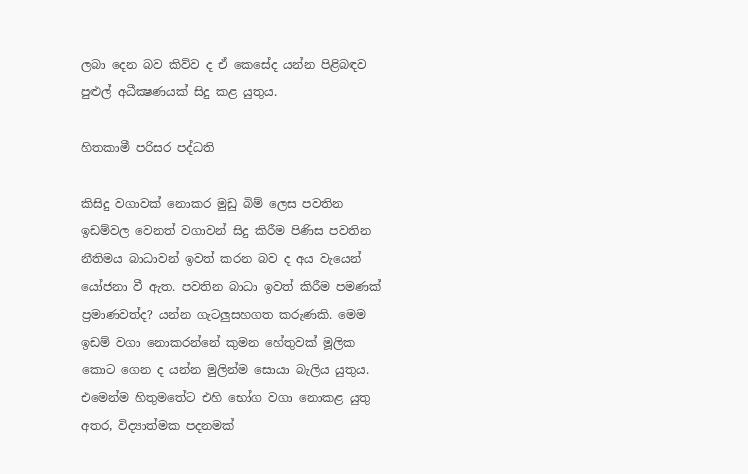ලබා දෙන බව කිව්ව ද ඒ කෙසේද යන්න පිළිබඳව පුළුල් අධීක්‍ෂණයක් සිදු කළ යුතුය.

හිතකාමී පරිසර පද්ධති

කිසිදු වගාවක් නොකර මුඩු බිම් ලෙස පවතින ඉඩම්වල වෙනත් වගාවන් සිදු කිරීම පිණිස පවතින නීතිමය බාධාවන් ඉවත් කරන බව ද අය වැයෙන් යෝජනා වී ඇත. පවතින බාධා ඉවත් කිරීම පමණක් ප්‍රමාණවත්ද? යන්න ගැටලුසහගත කරුණකි. මෙම ඉඩම් වගා නොකරන්නේ කුමන හේතුවක් මූලික කොට ගෙන ද යන්න මුලින්ම සොයා බැලිය යුතුය. එමෙන්ම හිතුමතේට එහි භෝග වගා නොකළ යුතු අතර, විද්‍යාත්මක පදනමක්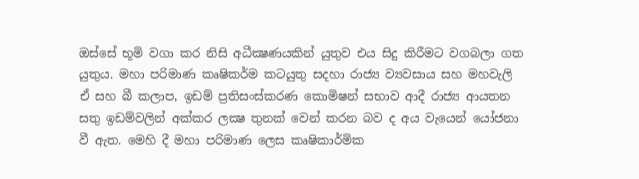ඔස්සේ භූමි වගා කර නිසි අධීක්‍ෂණයකින් යුතුව එය සිදු කිරීමට වගබලා ගත යුතුය. මහා පරිමාණ කෘෂිකර්ම කටයුතු සදහා රාජ්‍ය ව්‍යවසාය සහ මහවැලි ඒ සහ බී කලාප, ඉඩම් ප්‍රතිසංස්කරණ කොමිෂන් සභාව ආදී රාජ්‍ය ආයතන සතු ඉඩම්වලින් අක්කර ලක්‍ෂ තුනක් වෙන් කරන බව ද අය වැයෙන් යෝජනා වී ඇත. මෙහි දී මහා පරිමාණ ලෙස කෘෂිකාර්මික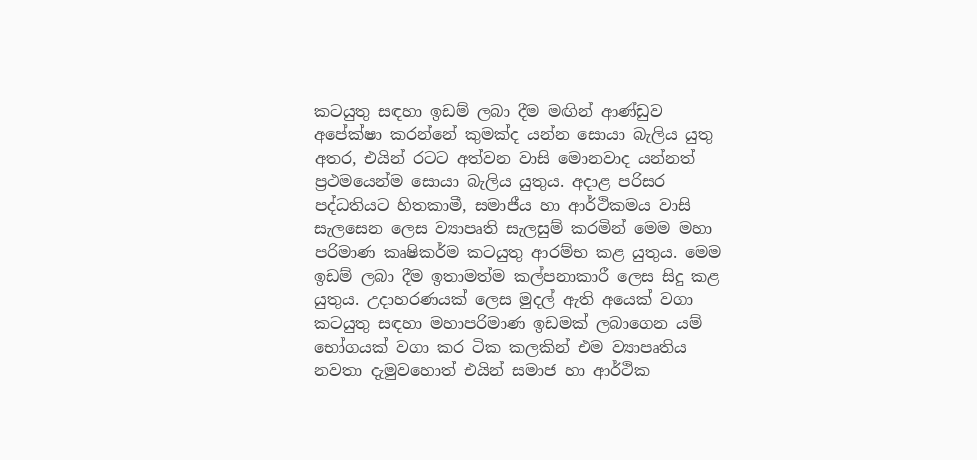කටයුතු සඳහා ඉඩම් ලබා දීම මඟින් ආණ්ඩුව අපේක්ෂා කරන්නේ කුමක්ද යන්න සොයා බැලිය යුතු අතර, එයින් රටට අත්වන වාසි මොනවාද යන්නත් ප්‍රථමයෙන්ම සොයා බැලිය යුතුය. අදාළ පරිසර පද්ධතියට හිතකාමී, සමාජීය හා ආර්ථිකමය වාසි සැලසෙන ලෙස ව්‍යාපෘති සැලසුම් කරමින් මෙම මහා පරිමාණ කෘෂිකර්ම කටයුතු ආරම්භ කළ යුතුය. මෙම ඉඩම් ලබා දීම ඉතාමත්ම කල්පනාකාරී ලෙස සිදු කළ යුතුය. උදාහරණයක් ලෙස මුදල් ඇති අයෙක් වගා කටයුතු සඳහා මහාපරිමාණ ඉඩමක් ලබාගෙන යම් භෝගයක් වගා කර ටික කලකින් එම ව්‍යාපෘතිය නවතා දැමුවහොත් එයින් සමාජ හා ආර්ථික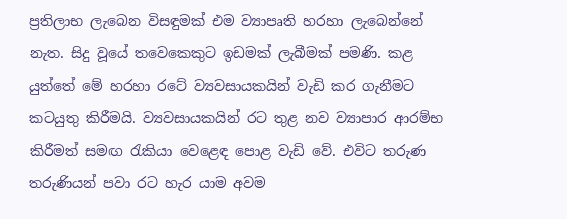ප්‍රතිලාභ ලැබෙන විසඳුමක් එම ව්‍යාපෘති හරහා ලැබෙන්නේ නැත. සිදු වූයේ තවෙකෙකුට ඉඩමක් ලැබීමක් පමණි. කළ යුත්තේ මේ හරහා රටේ ව්‍යවසායකයින් වැඩි කර ගැනීමට කටයුතු කිරීමයි. ව්‍යවසායකයින් රට තුළ නව ව්‍යාපාර ආරම්භ කිරීමත් සමඟ රැකියා වෙළෙඳ පොළ වැඩි වේ. එවිට තරුණ තරුණියන් පවා රට හැර යාම අවම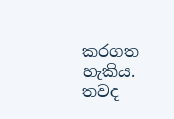කරගත හැකිය. තවද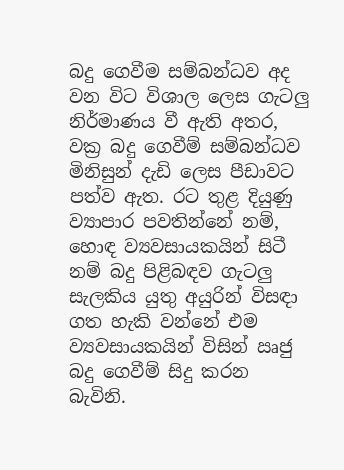බදු ගෙවීම සම්බන්ධව අද වන විට විශාල ලෙස ගැටලු නිර්මාණය වී ඇති අතර, වක්‍ර බදු ගෙවීම් සම්බන්ධව මිනිසුන් දැඩි ලෙස පීඩාවට පත්ව ඇත. රට තුළ දියුණු ව්‍යාපාර පවතින්නේ නම්, හොඳ ව්‍යවසායකයින් සිටී නම් බදු පිළිබඳව ගැටලු සැලකිය යුතු අයුරින් විසඳා ගත හැකි වන්නේ එම ව්‍යවසායකයින් විසින් ඍජු බදු ගෙවීම් සිදු කරන බැවිනි.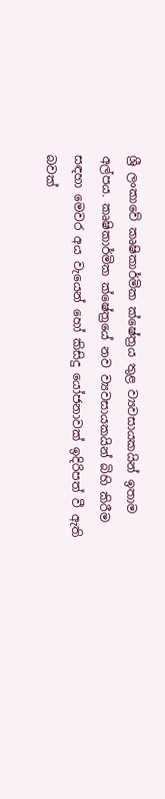ශ්‍රී ලංකාවේ කෘෂිකාර්මික ක්ෂේත්‍රය තුළ ව්‍යවසායකයින් ඉතාම අල්පය. කෘෂිකාර්මික ක්ෂේත්‍රයේ නව ව්‍යවසායකයින් බිහි කිරීම සඳහා මෙවර අය වැයෙන් හෝ කිසිදු යෝජනාවක් ඉදිරිපත් වී ඇති බවක්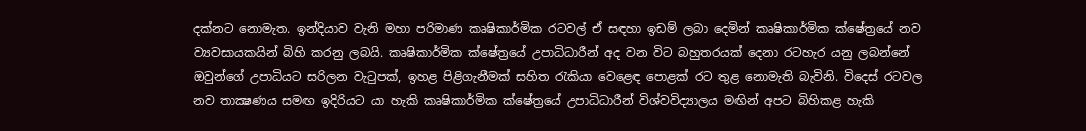දක්නට නොමැත. ඉන්දියාව වැනි මහා පරිමාණ කෘෂිකාර්මික රටවල් ඒ සඳහා ඉඩම් ලබා දෙමින් කෘෂිකාර්මික ක්ෂේත්‍රයේ නව ව්‍යවසායකයින් බිහි කරනු ලබයි. කෘෂිකාර්මික ක්ෂේත්‍රයේ උපාධිධාරීන් අද වන විට බහුතරයක් දෙනා රටහැර යනු ලබන්නේ ඔවුන්ගේ උපාධියට සරිලන වැටුපක්, ඉහළ පිළිගැනීමක් සහිත රැකියා වෙළෙඳ පොළක් රට තුළ නොමැති බැවිනි. විදෙස් රටවල නව තාක්‍ෂණය සමඟ ඉදිරියට යා හැකි කෘෂිකාර්මික ක්ෂේත්‍රයේ උපාධිධාරීන් විශ්වවිද්‍යාලය මඟින් අපට බිහිකළ හැකි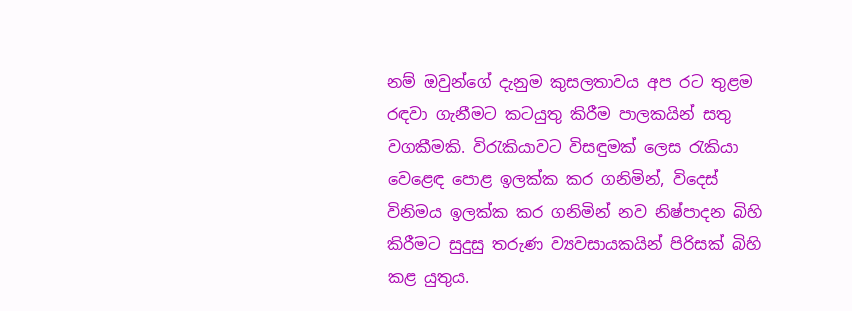නම් ඔවුන්ගේ දැනුම කුසලතාවය අප රට තුළම රඳවා ගැනීමට කටයුතු කිරීම පාලකයින් සතු වගකීමකි. විරැකියාවට විසඳුමක් ලෙස රැකියා වෙළෙඳ පොළ ඉලක්ක කර ගනිමින්, විදෙස් විනිමය ඉලක්ක කර ගනිමින් නව නිෂ්පාදන බිහි කිරීමට සුදුසු තරුණ ව්‍යවසායකයින් පිරිසක් බිහි කළ යුතුය.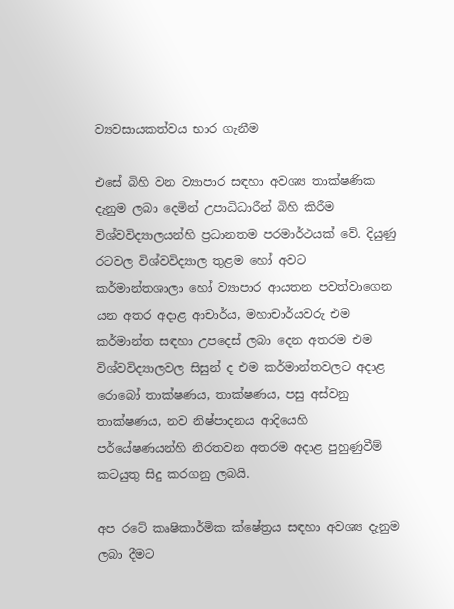ව්‍යවසායකත්වය භාර ගැනීම

එසේ බිහි වන ව්‍යාපාර සඳහා අවශ්‍ය තාක්ෂණික දැනුම ලබා දෙමින් උපාධිධාරීන් බිහි කිරීම විශ්වවිද්‍යාලයන්හි ප්‍රධානතම පරමාර්ථයක් වේ. දියුණු රටවල විශ්වවිද්‍යාල තුළම හෝ අවට කර්මාන්තශාලා හෝ ව්‍යාපාර ආයතන පවත්වාගෙන යන අතර අදාළ ආචාර්ය, මහාචාර්යවරු එම කර්මාන්ත සඳහා උපදෙස් ලබා දෙන අතරම එම විශ්වවිද්‍යාලවල සිසුන් ද එම කර්මාන්තවලට අදාළ රොබෝ තාක්ෂණය, තාක්ෂණය, පසු අස්වනු තාක්ෂණය, නව නිෂ්පාදනය ආදියෙහි පර්යේෂණයන්හි නිරතවන අතරම අදාළ පුහුණුවීම් කටයුතු සිදු කරගනු ලබයි.

අප රටේ කෘෂිකාර්මික ක්ෂේත්‍රය සඳහා අවශ්‍ය දැනුම ලබා දීමට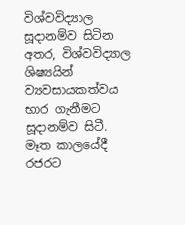විශ්වවිද්‍යාල සූදානම්ව සිටින අතර, විශ්වවිද්‍යාල ශිෂ්‍යයින් ව්‍යවසායකත්වය භාර ගැනීමට සූදානම්ව සිටී. මෑත කාලයේදී රජරට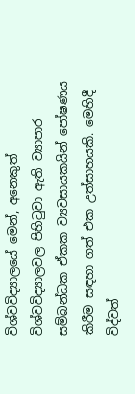විශ්වවිද්‍යාලයේ මෙන්, අනෙකුත් විශ්වවිද්‍යාලවල පිහිටුවා ඇති ව්‍යාපාර සම්බන්ධක ඒකක ව්‍යවසායකයින් පෝෂණය කිරීම සඳහා ගත් එක උත්සාහයකි. මෙහිදී විද්වත්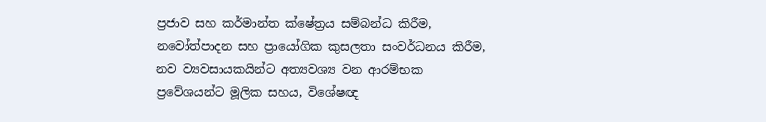ප්‍රජාව සහ කර්මාන්ත ක්ෂේත්‍රය සම්බන්ධ කිරීම, නවෝත්පාදන සහ ප්‍රායෝගික කුසලතා සංවර්ධනය කිරීම, නව ව්‍යවසායකයින්ට අත්‍යවශ්‍ය වන ආරම්භක ප්‍රවේශයන්ට මූලික සහය, විශේෂඥ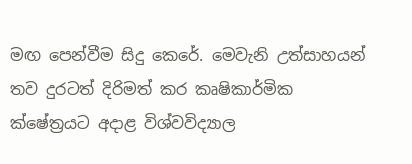මඟ පෙන්වීම සිදු කෙරේ. මෙවැනි උත්සාහයන් තව දුරටත් දිරිමත් කර කෘෂිකාර්මික ක්ෂේත්‍රයට අදාළ විශ්වවිද්‍යාල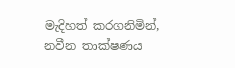මැදිහත් කරගනිමින්, නවීන තාක්ෂණය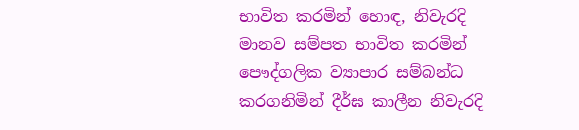භාවිත කරමින් හොඳ, නිවැරදි මානව සම්පත භාවිත කරමින් පෞද්ගලික ව්‍යාපාර සම්බන්ධ කරගනිමින් දීර්ඝ කාලීන නිවැරදි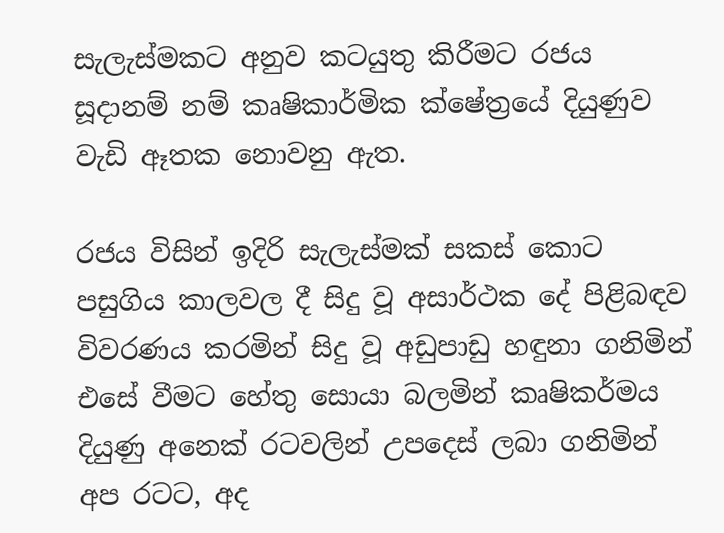සැලැස්මකට අනුව කටයුතු කිරීමට රජය සූදානම් නම් කෘෂිකාර්මික ක්ෂේත්‍රයේ දියුණුව වැඩි ඈතක නොවනු ඇත.

රජය විසින් ඉදිරි සැලැස්මක් සකස් කොට පසුගිය කාලවල දී සිදු වූ අසාර්ථක දේ පිළිබඳව විවරණය කරමින් සිදු වූ අඩුපාඩු හඳුනා ගනිමින් එසේ වීමට හේතු සොයා බලමින් කෘෂිකර්මය දියුණු අනෙක් රටවලින් උපදෙස් ලබා ගනිමින් අප රටට, අද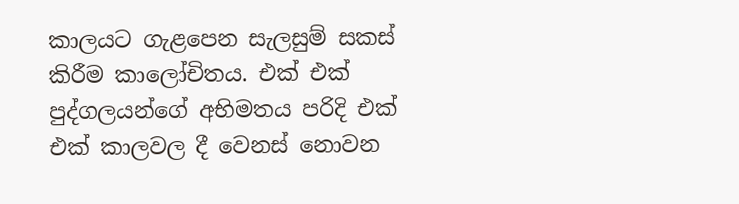කාලයට ගැළපෙන සැලසුම් සකස් කිරීම කාලෝචිතය. එක් එක් පුද්ගලයන්ගේ අභිමතය පරිදි එක් එක් කාලවල දී වෙනස් නොවන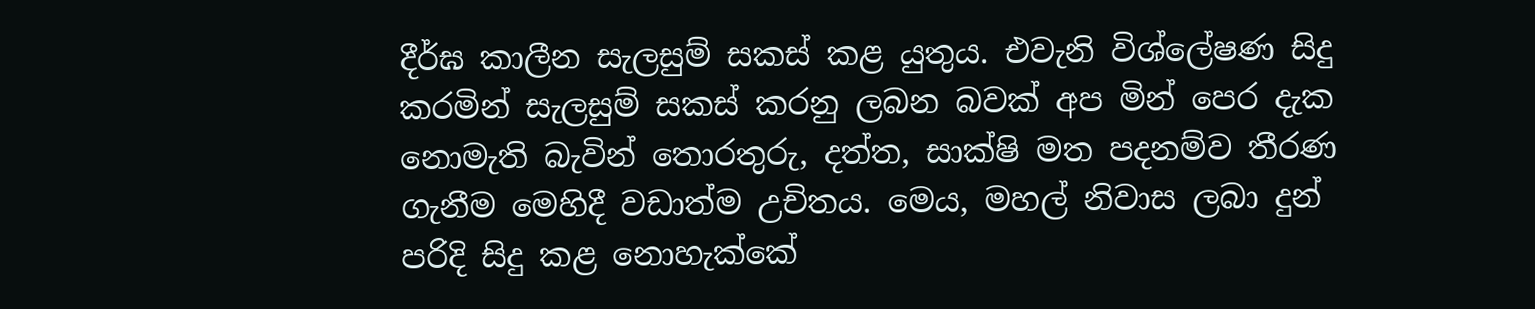දීර්ඝ කාලීන සැලසුම් සකස් කළ යුතුය. එවැනි විශ්ලේෂණ සිදු කරමින් සැලසුම් සකස් කරනු ලබන බවක් අප මින් පෙර දැක නොමැති බැවින් තොරතුරු, දත්ත, සාක්ෂි මත පදනම්ව තීරණ ගැනීම මෙහිදී වඩාත්ම උචිතය. මෙය, මහල් නිවාස ලබා දුන් පරිදි සිදු කළ නොහැක්කේ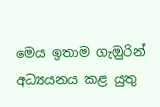මෙය ඉතාම ගැඔුරින් අධ්‍යයනය කළ යුතු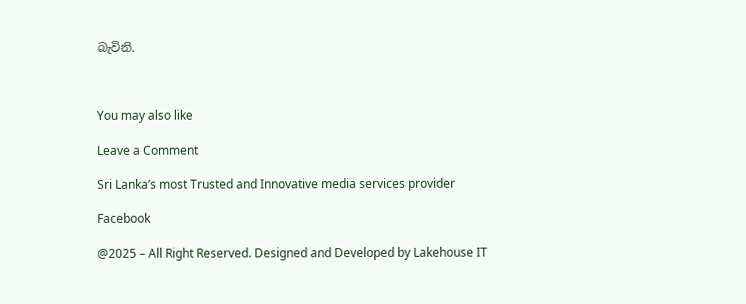බැවිනි.



You may also like

Leave a Comment

Sri Lanka’s most Trusted and Innovative media services provider

Facebook

@2025 – All Right Reserved. Designed and Developed by Lakehouse IT